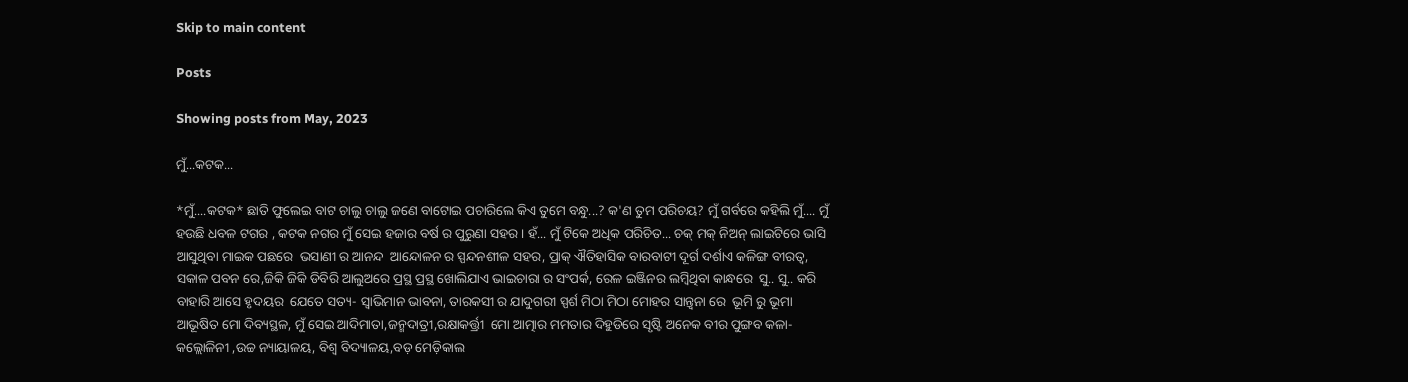Skip to main content

Posts

Showing posts from May, 2023

ମୁଁ...କଟକ...

*ମୁଁ....କଟକ* ଛାତି ଫୁଲେଇ ବାଟ ଚାଲୁ ଚାଲୁ ଜଣେ ବାଟୋଇ ପଚାରିଲେ କିଏ ତୁମେ ବନ୍ଧୁ...? କ'ଣ ତୁମ ପରିଚୟ? ମୁଁ ଗର୍ବରେ କହିଲି ମୁଁ.... ମୁଁ ହଉଛି ଧବଳ ଟଗର , କଟକ ନଗର ମୁଁ ସେଇ ହଜାର ବର୍ଷ ର ପୁରୁଣା ସହର। ହଁ... ମୁଁ ଟିକେ ଅଧିକ ପରିଚିତ... ଚକ୍ ମକ୍ ନିଅନ୍ ଲାଇଟିରେ ଭାସି ଆସୁଥିବା ମାଇକ ପଛରେ  ଭସାଣୀ ର ଆନନ୍ଦ  ଆନ୍ଦୋଳନ ର ସ୍ପନ୍ଦନଶୀଳ ସହର, ପ୍ରାକ୍ ଐତିହାସିକ ବାରବାଟୀ ଦୂର୍ଗ ଦର୍ଶାଏ କଳିଙ୍ଗ ବୀରତ୍ବ, ସକାଳ ପବନ ରେ,ଜିକି ଜିକି ଡିବିରି ଆଲୁଅରେ ପ୍ରସ୍ଥ ପ୍ରସ୍ଥ ଖୋଲିଯାଏ ଭାଇଚାରା ର ସଂପର୍କ, ରେଳ ଇଞ୍ଜିନର ଲମ୍ବିଥିବା କାନ୍ଧରେ  ସୁ.. ସୁ.. କରି ବାହାରି ଆସେ ହୃଦୟର  ଯେତେ ସତ୍ୟ- ସ୍ବାଭିମାନ ଭାବନା, ତାରକସୀ ର ଯାଦୁଗରୀ ସ୍ପର୍ଶ ମିଠା ମିଠା ମୋହର ସାନ୍ତ୍ଵନା ରେ  ଭୂମି ରୁ ଭୂମା ଆଭୂଷିତ ମୋ ଦିବ୍ୟସ୍ଥଳ, ମୁଁ ସେଇ ଆଦିମାତା,ଜନ୍ମଦାତ୍ରୀ,ରକ୍ଷାକର୍ତ୍ତ୍ରୀ  ମୋ ଆତ୍ମାର ମମତାର ଦିହୁଡିରେ ସୃଷ୍ଟି ଅନେକ ବୀର ପୁଙ୍ଗବ କଳା-କଲ୍ଲୋଳିନୀ ,ଉଚ୍ଚ ନ୍ୟାୟାଳୟ, ବିଶ୍ବ ବିଦ୍ୟାଳୟ,ବଡ଼ ମେଡ଼ିକାଲ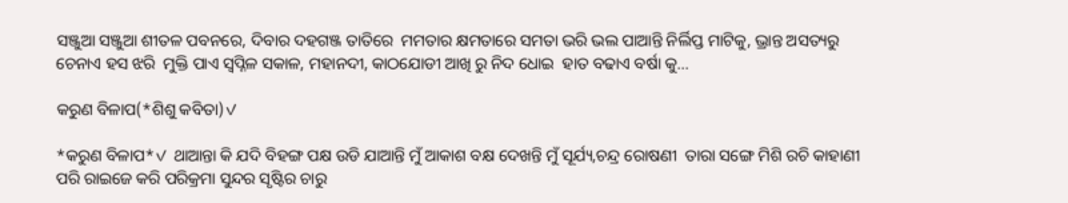ସଞ୍ଜୁଆ ସଞ୍ଜୁଆ ଶୀତଳ ପବନରେ, ଦିବାର ଦହଗଞ୍ଜ ତାତିରେ  ମମତାର କ୍ଷମତାରେ ସମତା ଭରି ଭଲ ପାଆନ୍ତି ନିର୍ଲିପ୍ତ ମାଟିକୁ, ଭ୍ରାନ୍ତ ଅସତ୍ୟରୁ ଚେନାଏ ହସ ଝରି  ମୁକ୍ତି ପାଏ ସ୍ବପ୍ନିଳ ସକାଳ, ମହାନଦୀ, କାଠଯୋଡୀ ଆଖି ରୁ ନିଦ ଧୋଇ  ହାତ ବଢାଏ ବର୍ଷା କୁ...

କରୁଣ ବିଳାପ(*ଶିଶୁ କବିତା)✓

*କରୁଣ ବିଳାପ*✓ ଥାଆନ୍ତା କି ଯଦି ବିହଙ୍ଗ ପକ୍ଷ ଉଡି ଯାଆନ୍ତି ମୁଁ ଆକାଶ ବକ୍ଷ ଦେଖନ୍ତି ମୁଁ ସୂର୍ଯ୍ୟ,ଚନ୍ଦ୍ର ରୋଷଣୀ  ତାରା ସଙ୍ଗେ ମିଶି ରଚି କାହାଣୀ  ପରି ରାଇଜେ କରି ପରିକ୍ରମା ସୁନ୍ଦର ସୃଷ୍ଟିର ଚାରୁ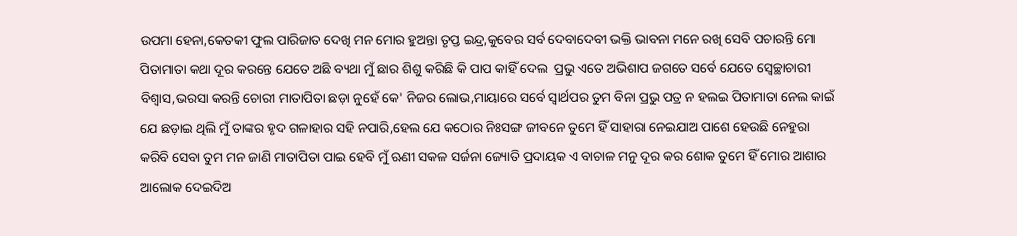ଉପମା ହେନା,କେତକୀ ଫୁଲ ପାରିଜାତ ଦେଖି ମନ ମୋର ହୁଅନ୍ତା ତୃପ୍ତ ଇନ୍ଦ୍ର,କୁବେର ସର୍ବ ଦେବାଦେବୀ ଭକ୍ତି ଭାବନା ମନେ ରଖି ସେବି ପଚାରନ୍ତି ମୋ ପିତାମାତା କଥା ଦୂର କରନ୍ତେ ଯେତେ ଅଛି ବ୍ୟଥା ମୁଁ ଛାର ଶିଶୁ କରିଛି କି ପାପ କାହିଁ ଦେଲ  ପ୍ରଭୁ ଏତେ ଅଭିଶାପ ଜଗତେ ସର୍ବେ ଯେତେ ସ୍ବେଚ୍ଛାଚାରୀ ବିଶ୍ବାସ,ଭରସା କରନ୍ତି ଚୋରୀ ମାତାପିତା ଛଡ଼ା ନୁହେଁ କେ' ନିଜର ଲୋଭ,ମାୟାରେ ସର୍ବେ ସ୍ଵାର୍ଥପର ତୁମ ବିନା ପ୍ରଭୁ ପତ୍ର ନ ହଲଇ ପିତାମାତା ନେଲ କାଇଁ ଯେ ଛଡ଼ାଇ ଥିଲି ମୁଁ ତାଙ୍କର ହୃଦ ଗଳାହାର ସହି ନପାରି,ହେଲ ଯେ କଠୋର ନିଃସଙ୍ଗ ଜୀବନେ ତୁମେ ହିଁ ସାହାରା ନେଇଯାଅ ପାଶେ ହେଉଛି ନେହୁରା କରିବି ସେବା ତୁମ ମନ ଜାଣି ମାତାପିତା ପାଇ ହେବି ମୁଁ ଋଣୀ ସକଳ ସର୍ଜନା ଜ୍ୟୋତି ପ୍ରଦାୟକ ଏ ବାଚାଳ ମନୁ ଦୂର କର ଶୋକ ତୁମେ ହିଁ ମୋର ଆଶାର ଆଲୋକ ଦେଇଦିଅ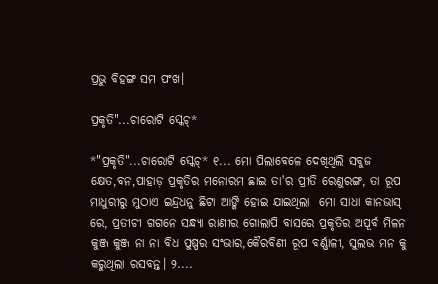ପ୍ରଭୁ ବିହଙ୍ଗ ସମ ପଂଖ।

ପ୍ରକୃତି"...ଚାରୋଟି ସ୍କେଚ୍*

*"ପ୍ରକୃତି"...ଚାରୋଟି ସ୍କେଚ୍* ୧... ମୋ ପିଲାବେଳେ ଦେଖିଥିଲି ସବୁଜ କ୍ଷେତ,ବନ,ପାହାଡ଼ ପ୍ରକୃତିର ମନୋରମ ଛାଇ ତା'ର ପ୍ରୀତି ରେଣୁରଙ୍ଗ, ତା ରୂପ ମାଧୁରୀରୁ ମୁଠାଏ ଇନ୍ଦ୍ରଧନୁ ଛିଟା ଆଙ୍କି ହୋଇ ଯାଇଥିଲା  ମୋ ସାଧା କାନଭାସ୍ ରେ, ପ୍ରତୀଚୀ ଗଗନେ ସନ୍ଧ୍ୟା ରାଣୀର ଗୋଲାପି ବାସରେ ପ୍ରକୃତିର ଅପୂର୍ବ ମିଳନ କୁଞ୍ଜ କୁଞ୍ଜ ନା ନା ବିଧ ପୁଷ୍ପର ସଂଭାର,କୈରବିଣୀ ରୂପ ବର୍ଣ୍ଣାଳୀ, ସୁଲଭ ମନ କୁ କରୁଥିଲା ରସବନ୍ତ। ୨....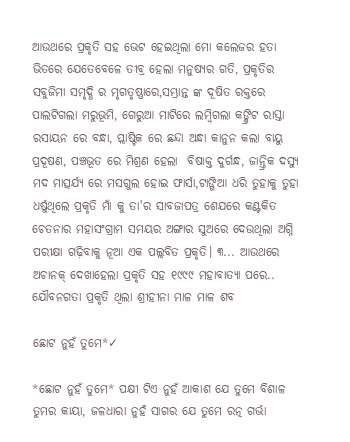ଆଉଥରେ ପ୍ରକୃତି ସହ ଭେଟ ହେଇଥିଲା ମୋ କଲେଜର ହତା ଭିତରେ ଯେତେବେଳେ ତୀବ୍ର ହେଲା ମନୁଷ୍ୟର ଗତି, ପ୍ରକୃତିର ସବୁଜିମା ସମୃଦ୍ଧି ର ମୃଗତୃଷ୍ଣାରେ,ସମ୍ଭ୍ରାନ୍ତ ଙ୍କ ଦୂଷିତ ରକ୍ତରେ ପାଲଟିଗଲା ମରୁଭୂମି, ଗେରୁଆ ମାଟିରେ ଲମ୍ବିଗଲା କଙ୍କ୍ରିଟ ରାସ୍ତା  ରସାୟନ ରେ ବନ୍ଧା, ପ୍ଲାଷ୍ଟିକ ରେ ଛନ୍ଦା ଅନ୍ଧା କାନୁନ କଲା ବାୟୁ ପ୍ରଦୂଷଣ, ପଞ୍ଚଭୂତ ରେ ମିଶ୍ରଣ ହେଲା  ବିଷାକ୍ତ ଦୁର୍ଗନ୍ଧ, ଜାନ୍ତ୍ରିକ ଦସ୍ୟୁ ମଦ ମାତ୍ସର୍ଯ୍ୟ ରେ ମସଗୁଲ ହୋଇ ଫାର୍ସା,ଟାଙ୍ଗିଆ ଧରି ତୁହାକୁ ତୁହା ଧର୍ଷୁଥିଲେ ପ୍ରକୃତି ମାଁ କୁ ତା'ର ସାବଜାପତ୍ର ଶେଯରେ କଣ୍ଟକିତ ଚେତନାର ମହାସଂଗ୍ରାମ ସମୟର ଅଙ୍ଗାର ସୁଅରେ ଦେଉଥିଲା ଅଗ୍ନି ପରୀକ୍ଷା ଗଢ଼ିବାକୁ ନୂଆ ଏକ ପଲ୍ଲବିତ ପ୍ରକୃତି। ୩... ଆଉଥରେ ଅଚାନକ୍ ଦେଖାହେଲା ପ୍ରକୃତି ସହ ୧୯୯୯ ମହାବାତ୍ୟା ପରେ.. ଯୌବନଗତା ପ୍ରକୃତି ଥିଲା ଶ୍ରୀହୀନା ମାଳ ମାଳ ଶବ

ଛୋଟ ନୁହଁ ତୁମେ*✓

*ଛୋଟ ନୁହଁ ତୁମେ* ପକ୍ଷୀ ଟିଏ ନୁହଁ ଆକାଶ ଯେ ତୁମେ ବିଶାଳ ତୁମର କାୟା, ଜଳଧାରା ନୁହଁ ସାଗର ଯେ ତୁମେ ରତ୍ନ ଗର୍ଭା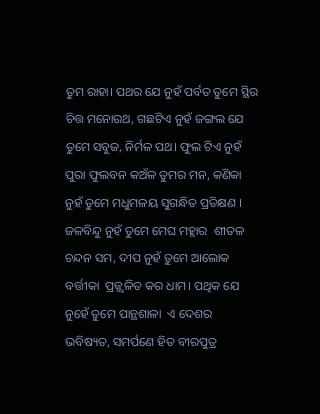ତୁମ ରାହା। ପଥର ଯେ ନୁହଁ ପର୍ବତ ତୁମେ ସ୍ଥିର ଚିତ୍ତ ମନୋରଥ, ଗଛଟିଏ ନୁହଁ ଜଙ୍ଗଲ ଯେ ତୁମେ ସବୁଜ, ନିର୍ମଳ ପଥ। ଫୁଲ ଟିଏ ନୁହଁ ପୁରା ଫୁଲବନ କଅଁଳ ତୁମର ମନ, କଣିକା ନୁହଁ ତୁମେ ମଧୁମଳୟ ସୁଗନ୍ଧିତ ପ୍ରତିକ୍ଷଣ । ଜଳବିନ୍ଦୁ ନୁହଁ ତୁମେ ମେଘ ମହ୍ଲାର  ଶୀତଳ ଚନ୍ଦନ ସମ, ଦୀପ ନୁହଁ ତୁମେ ଆଲୋକ ବର୍ତ୍ତୀକା  ପ୍ରଜ୍ଜ୍ବଳିତ କର ଧାମ। ପଥିକ ଯେ ନୁହେଁ ତୁମେ ପାନ୍ଥଶାଳା  ଏ ଦେଶର ଭବିଷ୍ୟତ, ସମର୍ପଣେ ହିତ ବୀରପୁତ୍ର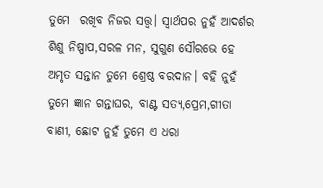ତୁମେ  ରଖିବ ନିଜର ସତ୍ତ୍ବ। ସ୍ଵାର୍ଥପର ନୁହଁ ଆଦର୍ଶର ଶିଶୁ ନିଷ୍ପାପ,ସରଳ ମନ, ସୁଗୁଣ ସୌରଭେ ହେ ଅମୃତ ସନ୍ତାନ ତୁମେ ଶ୍ରେଷ୍ଠ ବରଦାନ। ବହି ନୁହଁ ତୁମେ ଜ୍ଞାନ ଗନ୍ତାଘର, ବାଣ୍ଟ ସତ୍ୟ,ପ୍ରେମ,ଗୀତା ବାଣୀ, ଛୋଟ ନୁହଁ ତୁମେ ଏ ଧରା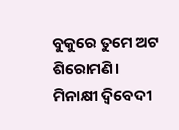ବୁକୁରେ ତୁମେ ଅଟ ଶିରୋମଣି। ମିନାକ୍ଷୀ ଦ୍ବିବେଦୀ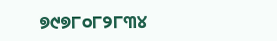୭୯୭୮୦୮୨୮୩୪